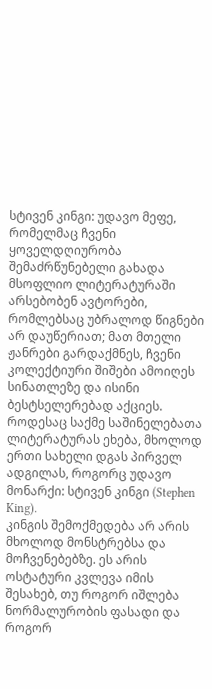სტივენ კინგი: უდავო მეფე, რომელმაც ჩვენი ყოველდღიურობა შემაძრწუნებელი გახადა
მსოფლიო ლიტერატურაში არსებობენ ავტორები, რომლებსაც უბრალოდ წიგნები არ დაუწერიათ; მათ მთელი ჟანრები გარდაქმნეს, ჩვენი კოლექტიური შიშები ამოიღეს სინათლეზე და ისინი ბესტსელერებად აქციეს. როდესაც საქმე საშინელებათა ლიტერატურას ეხება, მხოლოდ ერთი სახელი დგას პირველ ადგილას, როგორც უდავო მონარქი: სტივენ კინგი (Stephen King).
კინგის შემოქმედება არ არის მხოლოდ მონსტრებსა და მოჩვენებებზე. ეს არის ოსტატური კვლევა იმის შესახებ, თუ როგორ იშლება ნორმალურობის ფასადი და როგორ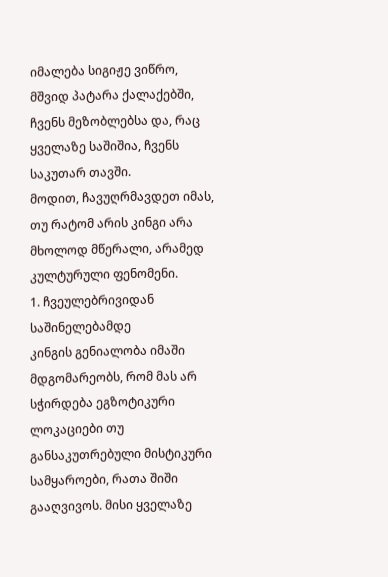იმალება სიგიჟე ვიწრო, მშვიდ პატარა ქალაქებში, ჩვენს მეზობლებსა და, რაც ყველაზე საშიშია, ჩვენს საკუთარ თავში.
მოდით, ჩავუღრმავდეთ იმას, თუ რატომ არის კინგი არა მხოლოდ მწერალი, არამედ კულტურული ფენომენი.
1. ჩვეულებრივიდან საშინელებამდე
კინგის გენიალობა იმაში მდგომარეობს, რომ მას არ სჭირდება ეგზოტიკური ლოკაციები თუ განსაკუთრებული მისტიკური სამყაროები, რათა შიში გააღვივოს. მისი ყველაზე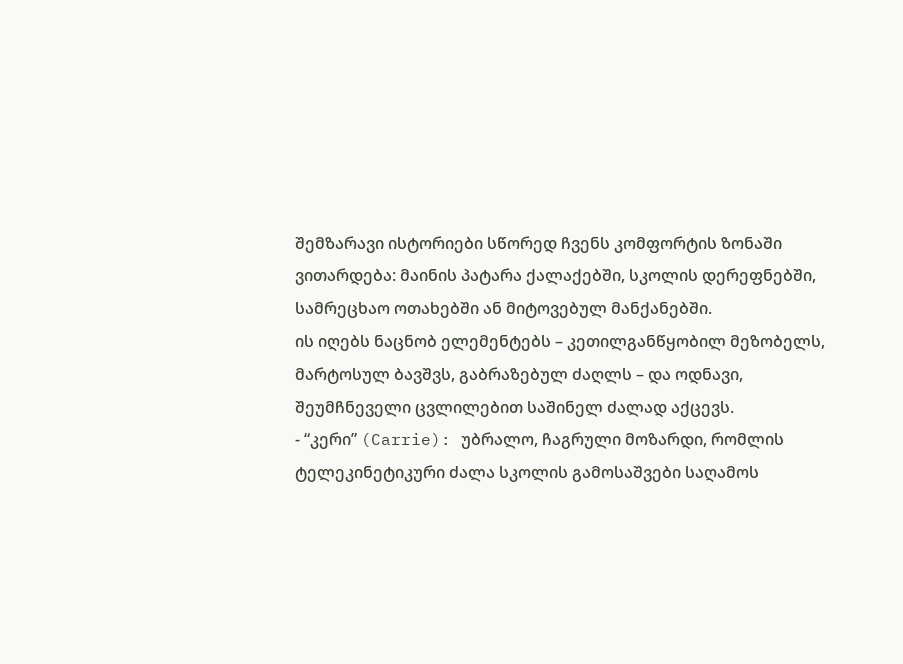შემზარავი ისტორიები სწორედ ჩვენს კომფორტის ზონაში ვითარდება: მაინის პატარა ქალაქებში, სკოლის დერეფნებში, სამრეცხაო ოთახებში ან მიტოვებულ მანქანებში.
ის იღებს ნაცნობ ელემენტებს – კეთილგანწყობილ მეზობელს, მარტოსულ ბავშვს, გაბრაზებულ ძაღლს – და ოდნავი, შეუმჩნეველი ცვლილებით საშინელ ძალად აქცევს.
- “კერი” (Carrie): უბრალო, ჩაგრული მოზარდი, რომლის ტელეკინეტიკური ძალა სკოლის გამოსაშვები საღამოს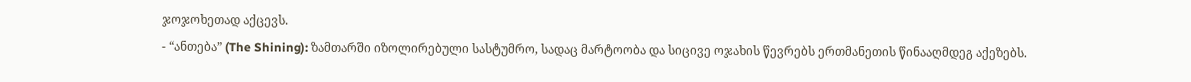ჯოჯოხეთად აქცევს.
- “ანთება” (The Shining): ზამთარში იზოლირებული სასტუმრო, სადაც მარტოობა და სიცივე ოჯახის წევრებს ერთმანეთის წინააღმდეგ აქეზებს.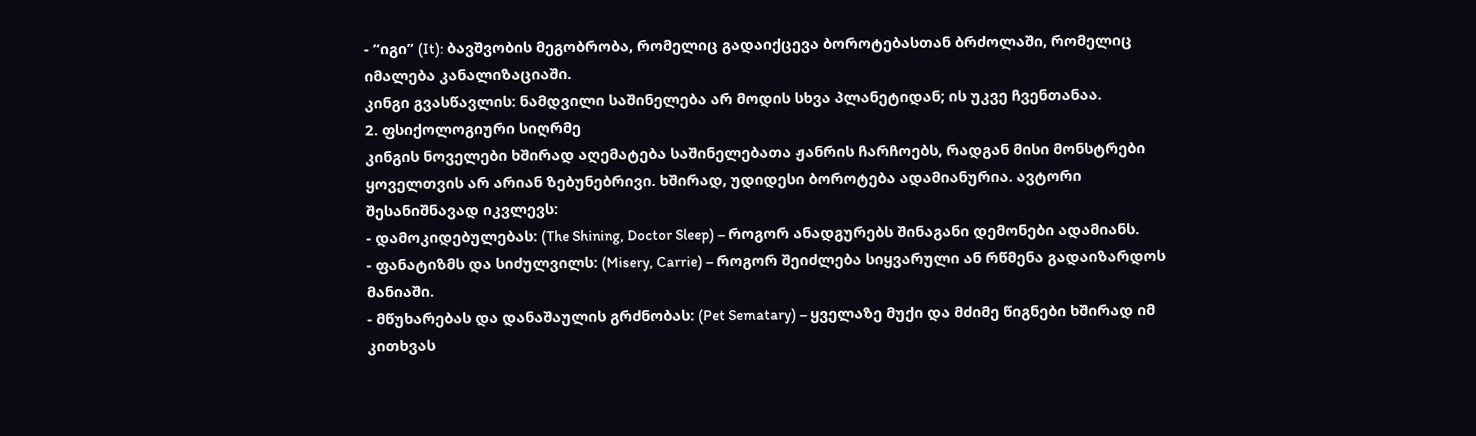- “იგი” (It): ბავშვობის მეგობრობა, რომელიც გადაიქცევა ბოროტებასთან ბრძოლაში, რომელიც იმალება კანალიზაციაში.
კინგი გვასწავლის: ნამდვილი საშინელება არ მოდის სხვა პლანეტიდან; ის უკვე ჩვენთანაა.
2. ფსიქოლოგიური სიღრმე
კინგის ნოველები ხშირად აღემატება საშინელებათა ჟანრის ჩარჩოებს, რადგან მისი მონსტრები ყოველთვის არ არიან ზებუნებრივი. ხშირად, უდიდესი ბოროტება ადამიანურია. ავტორი შესანიშნავად იკვლევს:
- დამოკიდებულებას: (The Shining, Doctor Sleep) – როგორ ანადგურებს შინაგანი დემონები ადამიანს.
- ფანატიზმს და სიძულვილს: (Misery, Carrie) – როგორ შეიძლება სიყვარული ან რწმენა გადაიზარდოს მანიაში.
- მწუხარებას და დანაშაულის გრძნობას: (Pet Sematary) – ყველაზე მუქი და მძიმე წიგნები ხშირად იმ კითხვას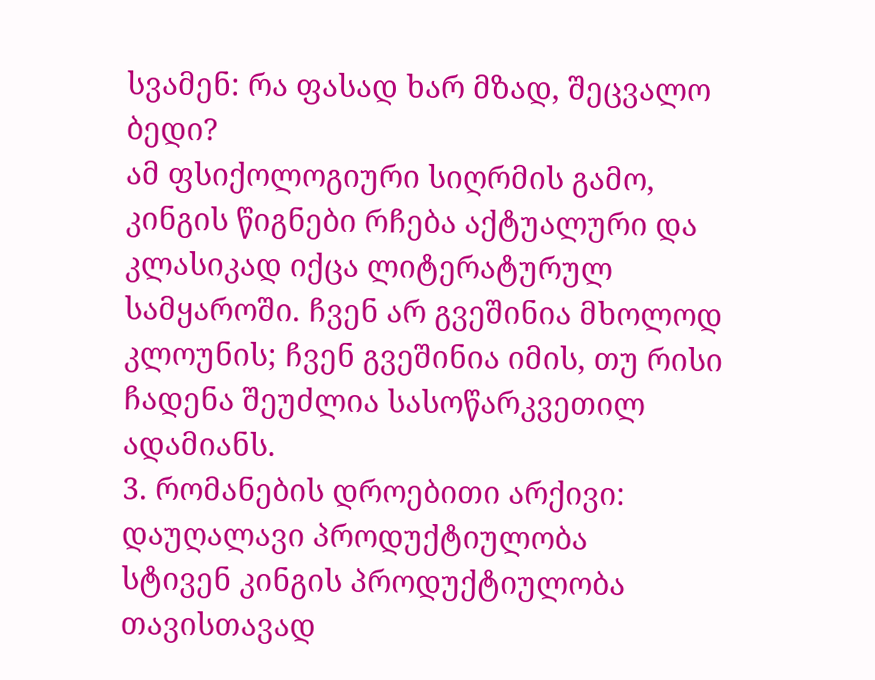სვამენ: რა ფასად ხარ მზად, შეცვალო ბედი?
ამ ფსიქოლოგიური სიღრმის გამო, კინგის წიგნები რჩება აქტუალური და კლასიკად იქცა ლიტერატურულ სამყაროში. ჩვენ არ გვეშინია მხოლოდ კლოუნის; ჩვენ გვეშინია იმის, თუ რისი ჩადენა შეუძლია სასოწარკვეთილ ადამიანს.
3. რომანების დროებითი არქივი: დაუღალავი პროდუქტიულობა
სტივენ კინგის პროდუქტიულობა თავისთავად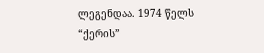ლეგენდაა. 1974 წელს “ქერის”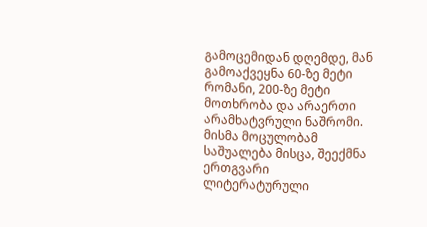გამოცემიდან დღემდე, მან გამოაქვეყნა 60-ზე მეტი რომანი, 200-ზე მეტი მოთხრობა და არაერთი არამხატვრული ნაშრომი.
მისმა მოცულობამ საშუალება მისცა, შეექმნა ერთგვარი ლიტერატურული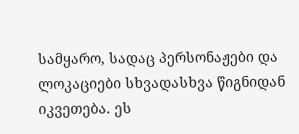სამყარო, სადაც პერსონაჟები და ლოკაციები სხვადასხვა წიგნიდან იკვეთება. ეს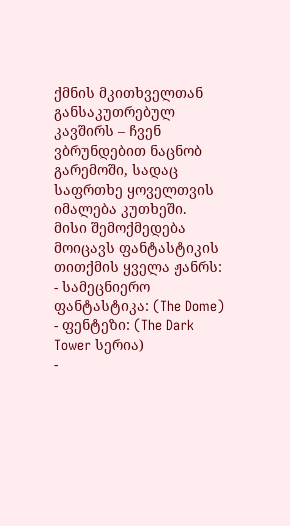ქმნის მკითხველთან განსაკუთრებულ კავშირს – ჩვენ ვბრუნდებით ნაცნობ გარემოში, სადაც საფრთხე ყოველთვის იმალება კუთხეში.
მისი შემოქმედება მოიცავს ფანტასტიკის თითქმის ყველა ჟანრს:
- სამეცნიერო ფანტასტიკა: (The Dome)
- ფენტეზი: (The Dark Tower სერია)
-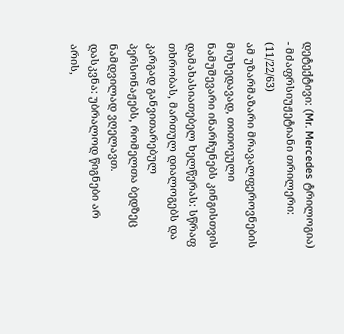დეტექტივი: (Mr. Mercedes ტრილოგია)
- მძაფრსიუჟეტიანი თრილერი: (11/22/63)
ამ უზარმაზარი მრავალფეროვნების მიუხედავად, თითოეული ნამუშევარი ინარჩუნებს კინგისთვის დამახასიათებელ ხელწერას: სწრაფ თხრობას, მართულ დიალოგებს და კარგად განვითარებულ პერსონაჟებს, რომელთა ბედზეც ნამდვილად ვღელავთ.
დასკვნა: უბრალოდ წიგნები არ არის,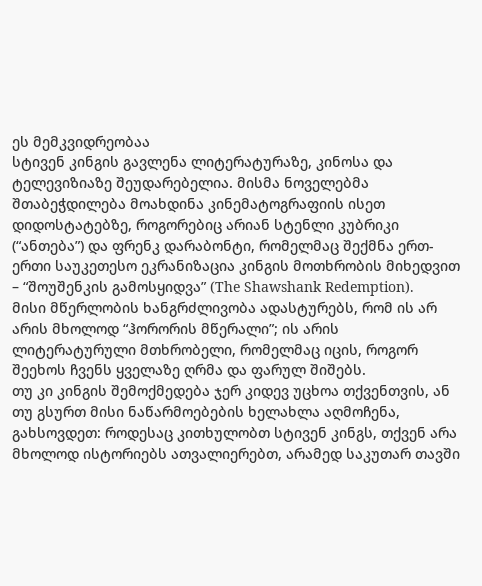ეს მემკვიდრეობაა
სტივენ კინგის გავლენა ლიტერატურაზე, კინოსა და ტელევიზიაზე შეუდარებელია. მისმა ნოველებმა შთაბეჭდილება მოახდინა კინემატოგრაფიის ისეთ დიდოსტატებზე, როგორებიც არიან სტენლი კუბრიკი (“ანთება”) და ფრენკ დარაბონტი, რომელმაც შექმნა ერთ-ერთი საუკეთესო ეკრანიზაცია კინგის მოთხრობის მიხედვით – “შოუშენკის გამოსყიდვა” (The Shawshank Redemption).
მისი მწერლობის ხანგრძლივობა ადასტურებს, რომ ის არ არის მხოლოდ “ჰორორის მწერალი”; ის არის ლიტერატურული მთხრობელი, რომელმაც იცის, როგორ შეეხოს ჩვენს ყველაზე ღრმა და ფარულ შიშებს.
თუ კი კინგის შემოქმედება ჯერ კიდევ უცხოა თქვენთვის, ან თუ გსურთ მისი ნაწარმოებების ხელახლა აღმოჩენა, გახსოვდეთ: როდესაც კითხულობთ სტივენ კინგს, თქვენ არა მხოლოდ ისტორიებს ათვალიერებთ, არამედ საკუთარ თავში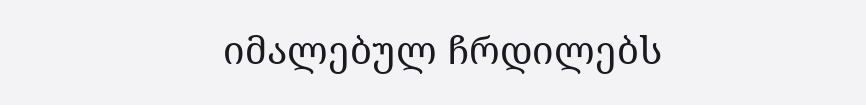იმალებულ ჩრდილებს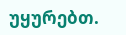უყურებთ.